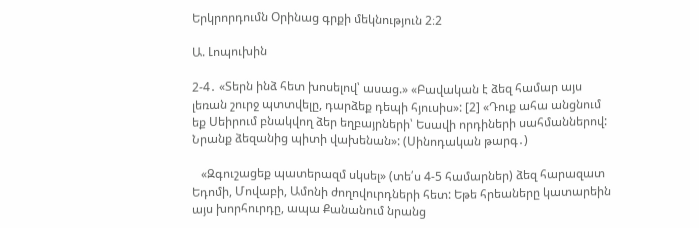Երկրորդումն Օրինաց գրքի մեկնություն 2։2

Ա. Լոպուխին

2-4․ «Տերն ինձ հետ խոսելով՝ ասաց.» «Բավական է ձեզ համար այս լեռան շուրջ պտտվելը, դարձեք դեպի հյուսիս»: [2] «Դուք ահա անցնում եք Սեիրում բնակվող ձեր եղբայրների՝ Եսավի որդիների սահմաններով: Նրանք ձեզանից պիտի վախենան»: (Սինոդական թարգ․)

   «Զգուշացեք պատերազմ սկսել» (տե՛ս 4-5 համարներ) ձեզ հարազատ Եդոմի, Մովաբի, Ամոնի ժողովուրդների հետ: Եթե հրեաները կատարեին այս խորհուրդը, ապա Քանանում նրանց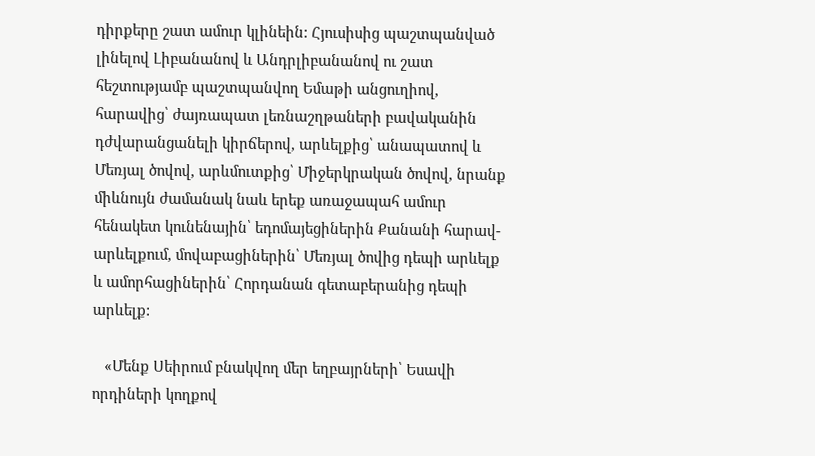դիրքերը շատ ամուր կլինեին: Հյուսիսից պաշտպանված լինելով Լիբանանով և Անդրլիբանանով ու շատ հեշտությամբ պաշտպանվող Եմաթի անցուղիով, հարավից՝ ժայռապատ լեռնաշղթաների բավականին դժվարանցանելի կիրճերով, արևելքից՝ անապատով և Մեռյալ ծովով, արևմուտքից՝ Միջերկրական ծովով, նրանք միևնույն ժամանակ նաև երեք առաջապահ ամուր հենակետ կունենային՝ եդոմայեցիներին Քանանի հարավ-արևելքում, մովաբացիներին՝ Մեռյալ ծովից դեպի արևելք և ամորհացիներին՝ Հորդանան գետաբերանից դեպի արևելք:

   «Մենք Սեիրում բնակվող մեր եղբայրների՝ Եսավի որդիների կողքով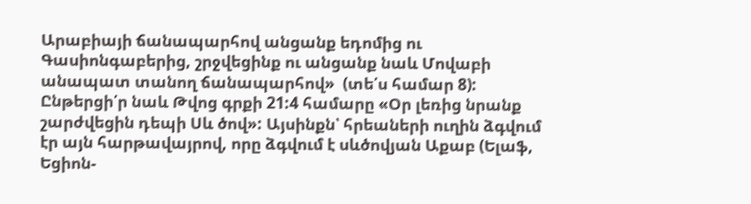Արաբիայի ճանապարհով անցանք եդոմից ու Գասիոնգաբերից, շրջվեցինք ու անցանք նաև Մովաբի անապատ տանող ճանապարհով»  (տե՛ս համար 8): Ընթերցի՛ր նաև Թվոց գրքի 21:4 համարը «Օր լեռից նրանք շարժվեցին դեպի Սև ծով»: Այսինքն՝ հրեաների ուղին ձգվում էր այն հարթավայրով, որը ձգվում է սևծովյան Աքաբ (Ելաֆ, Եցիոն-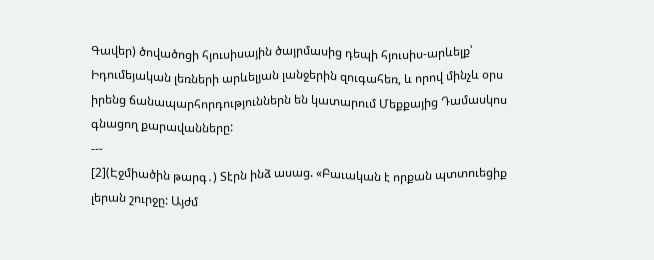Գավեր) ծովածոցի հյուսիսային ծայրմասից դեպի հյուսիս-արևելք՝ Իդումեյական լեռների արևելյան լանջերին զուգահեռ, և որով մինչև օրս իրենց ճանապարհորդություններն են կատարում Մեքքայից Դամասկոս գնացող քարավանները:
---
[2](Էջմիածին թարգ․) Տէրն ինձ ասաց. «Բաւական է որքան պտտուեցիք լերան շուրջը: Այժմ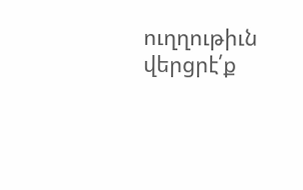ուղղութիւն վերցրէ՛ք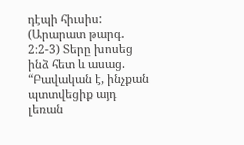դէպի հիւսիս:
(Արարատ թարգ․ 2։2-3) Տերը խոսեց ինձ հետ և ասաց. “Բավական է, ինչքան պտտվեցիք այդ լեռան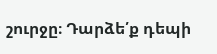շուրջը։ Դարձե՛ք դեպի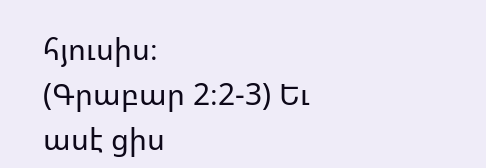հյուսիս։
(Գրաբար 2։2-3) Եւ ասէ ցիս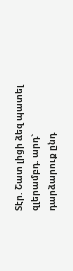Տէր. Շատ լիցի ձեզ պատել զլերամբդ. արդ` դարձարուք ընդ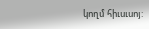կողմ հիւսւսոյ: